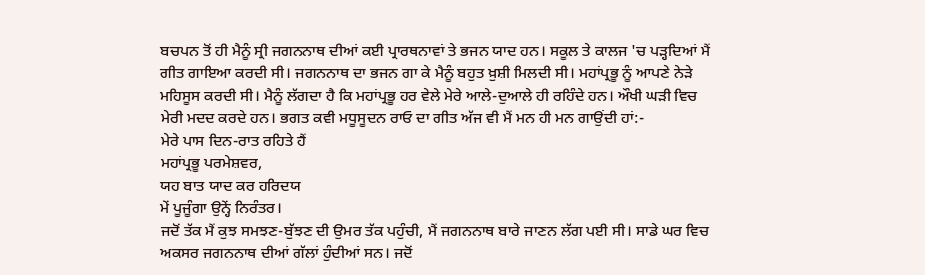ਬਚਪਨ ਤੋਂ ਹੀ ਮੈਨੂੰ ਸ੍ਰੀ ਜਗਨਨਾਥ ਦੀਆਂ ਕਈ ਪ੍ਰਾਰਥਨਾਵਾਂ ਤੇ ਭਜਨ ਯਾਦ ਹਨ। ਸਕੂਲ ਤੇ ਕਾਲਜ 'ਚ ਪੜ੍ਹਦਿਆਂ ਮੈਂ ਗੀਤ ਗਾਇਆ ਕਰਦੀ ਸੀ। ਜਗਨਨਾਥ ਦਾ ਭਜਨ ਗਾ ਕੇ ਮੈਨੂੰ ਬਹੁਤ ਖ਼ੁਸ਼ੀ ਮਿਲਦੀ ਸੀ। ਮਹਾਂਪ੍ਰਭੂ ਨੂੰ ਆਪਣੇ ਨੇੜੇ ਮਹਿਸੂਸ ਕਰਦੀ ਸੀ। ਮੈਨੂੰ ਲੱਗਦਾ ਹੈ ਕਿ ਮਹਾਂਪ੍ਰਭੂ ਹਰ ਵੇਲੇ ਮੇਰੇ ਆਲੇ-ਦੁਆਲੇ ਹੀ ਰਹਿੰਦੇ ਹਨ। ਔਖੀ ਘੜੀ ਵਿਚ ਮੇਰੀ ਮਦਦ ਕਰਦੇ ਹਨ। ਭਗਤ ਕਵੀ ਮਧੂਸੂਦਨ ਰਾਓ ਦਾ ਗੀਤ ਅੱਜ ਵੀ ਮੈਂ ਮਨ ਹੀ ਮਨ ਗਾਉਂਦੀ ਹਾਂ:-
ਮੇਰੇ ਪਾਸ ਦਿਨ-ਰਾਤ ਰਹਿਤੇ ਹੈਂ
ਮਹਾਂਪ੍ਰਭੂ ਪਰਮੇਸ਼ਵਰ,
ਯਹ ਬਾਤ ਯਾਦ ਕਰ ਹਰਿਦਯ
ਮੇਂ ਪੂਜੂੰਗਾ ਉਨ੍ਹੇਂ ਨਿਰੰਤਰ।
ਜਦੋਂ ਤੱਕ ਮੈਂ ਕੁਝ ਸਮਝਣ-ਬੁੱਝਣ ਦੀ ਉਮਰ ਤੱਕ ਪਹੁੰਚੀ, ਮੈਂ ਜਗਨਨਾਥ ਬਾਰੇ ਜਾਣਨ ਲੱਗ ਪਈ ਸੀ। ਸਾਡੇ ਘਰ ਵਿਚ ਅਕਸਰ ਜਗਨਨਾਥ ਦੀਆਂ ਗੱਲਾਂ ਹੁੰਦੀਆਂ ਸਨ। ਜਦੋਂ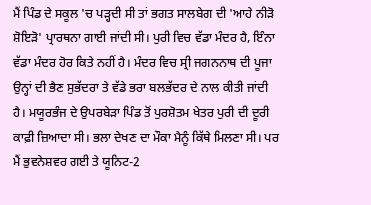ਮੈਂ ਪਿੰਡ ਦੇ ਸਕੂਲ 'ਚ ਪੜ੍ਹਦੀ ਸੀ ਤਾਂ ਭਗਤ ਸਾਲਬੇਗ ਦੀ 'ਆਹੇ ਨੀੜੋ ਸ਼ੋਇੜੋ' ਪ੍ਰਾਰਥਨਾ ਗਾਈ ਜਾਂਦੀ ਸੀ। ਪੁਰੀ ਵਿਚ ਵੱਡਾ ਮੰਦਰ ਹੈ, ਇੰਨਾ ਵੱਡਾ ਮੰਦਰ ਹੋਰ ਕਿਤੇ ਨਹੀਂ ਹੈ। ਮੰਦਰ ਵਿਚ ਸ੍ਰੀ ਜਗਨਨਾਥ ਦੀ ਪੂਜਾ ਉਨ੍ਹਾਂ ਦੀ ਭੈਣ ਸੁਭੱਦਰਾ ਤੇ ਵੱਡੇ ਭਰਾ ਬਲਭੱਦਰ ਦੇ ਨਾਲ ਕੀਤੀ ਜਾਂਦੀ ਹੈ। ਮਯੂਰਭੰਜ ਦੇ ਉਪਰਬੇੜਾ ਪਿੰਡ ਤੋਂ ਪੁਰਸ਼ੋਤਮ ਖੇਤਰ ਪੁਰੀ ਦੀ ਦੂਰੀ ਕਾਫ਼ੀ ਜ਼ਿਆਦਾ ਸੀ। ਭਲਾ ਦੇਖਣ ਦਾ ਮੌਕਾ ਮੈਨੂੰ ਕਿੱਥੇ ਮਿਲਣਾ ਸੀ। ਪਰ ਮੈਂ ਭੁਵਨੇਸ਼ਵਰ ਗਈ ਤੇ ਯੂਨਿਟ-2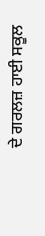ਦੇ ਗਰਲਜ਼ ਹਾਈ ਸਕੂਲ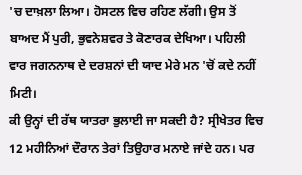'ਚ ਦਾਖ਼ਲਾ ਲਿਆ। ਹੋਸਟਲ ਵਿਚ ਰਹਿਣ ਲੱਗੀ। ਉਸ ਤੋਂ ਬਾਅਦ ਮੈਂ ਪੁਰੀ, ਭੁਵਨੇਸ਼ਵਰ ਤੇ ਕੋਣਾਰਕ ਦੇਖਿਆ। ਪਹਿਲੀ ਵਾਰ ਜਗਨਨਾਥ ਦੇ ਦਰਸ਼ਨਾਂ ਦੀ ਯਾਦ ਮੇਰੇ ਮਨ 'ਚੋਂ ਕਦੇ ਨਹੀਂ ਮਿਟੀ।
ਕੀ ਉਨ੍ਹਾਂ ਦੀ ਰੱਥ ਯਾਤਰਾ ਭੁਲਾਈ ਜਾ ਸਕਦੀ ਹੈ? ਸ੍ਰੀਖੇਤਰ ਵਿਚ 12 ਮਹੀਨਿਆਂ ਦੌਰਾਨ ਤੇਰਾਂ ਤਿਉਹਾਰ ਮਨਾਏ ਜਾਂਦੇ ਹਨ। ਪਰ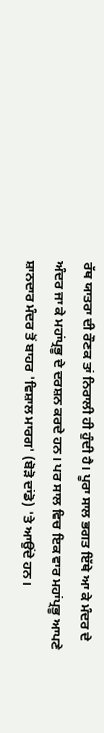ਰੱਥ ਯਾਤਰਾ ਦੀ ਰੌਣਕ ਤਾਂ ਨਿਰਾਲੀ ਹੀ ਹੁੰਦੀ ਹੈ। ਪੂਰਾ ਸਾਲ ਭਗਤ ਇੱਥੇ ਆ ਕੇ ਮੰਦਰ ਦੇ ਅੰਦਰ ਜਾ ਕੇ ਮਹਾਂਪ੍ਰਭੂ ਦੇ ਦਰਸ਼ਨ ਕਰਦੇ ਹਨ। ਪਰ ਸਾਲ ਵਿਚ ਇਕ ਵਾਰ ਮਹਾਂਪ੍ਰਭੂ ਆਪਣੇ ਸ਼ਾਨਦਾਰ ਮੰਦਰ ਤੋਂ ਬਾਹਰ 'ਵਿਸ਼ਾਲ ਮਾਰਗ' (ਬੋੜੋ ਦਾਂਡੋ) 'ਤੇ ਆਉਂਦੇ ਹਨ।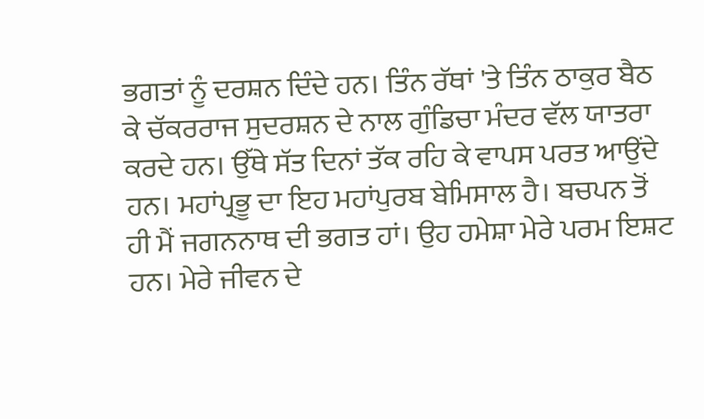ਭਗਤਾਂ ਨੂੰ ਦਰਸ਼ਨ ਦਿੰਦੇ ਹਨ। ਤਿੰਨ ਰੱਥਾਂ 'ਤੇ ਤਿੰਨ ਠਾਕੁਰ ਬੈਠ ਕੇ ਚੱਕਰਰਾਜ ਸੁਦਰਸ਼ਨ ਦੇ ਨਾਲ ਗੁੰਡਿਚਾ ਮੰਦਰ ਵੱਲ ਯਾਤਰਾ ਕਰਦੇ ਹਨ। ਉੱਥੇ ਸੱਤ ਦਿਨਾਂ ਤੱਕ ਰਹਿ ਕੇ ਵਾਪਸ ਪਰਤ ਆਉਂਦੇ ਹਨ। ਮਹਾਂਪ੍ਰਭੂ ਦਾ ਇਹ ਮਹਾਂਪੁਰਬ ਬੇਮਿਸਾਲ ਹੈ। ਬਚਪਨ ਤੋਂ ਹੀ ਮੈਂ ਜਗਨਨਾਥ ਦੀ ਭਗਤ ਹਾਂ। ਉਹ ਹਮੇਸ਼ਾ ਮੇਰੇ ਪਰਮ ਇਸ਼ਟ ਹਨ। ਮੇਰੇ ਜੀਵਨ ਦੇ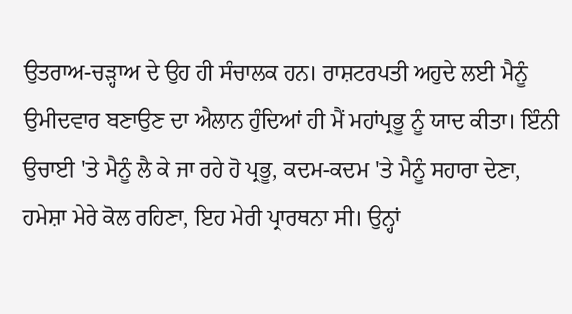ਉਤਰਾਅ-ਚੜ੍ਹਾਅ ਦੇ ਉਹ ਹੀ ਸੰਚਾਲਕ ਹਨ। ਰਾਸ਼ਟਰਪਤੀ ਅਹੁਦੇ ਲਈ ਮੈਨੂੰ ਉਮੀਦਵਾਰ ਬਣਾਉਣ ਦਾ ਐਲਾਨ ਹੁੰਦਿਆਂ ਹੀ ਮੈਂ ਮਹਾਂਪ੍ਰਭੂ ਨੂੰ ਯਾਦ ਕੀਤਾ। ਇੰਨੀ ਉਚਾਈ 'ਤੇ ਮੈਨੂੰ ਲੈ ਕੇ ਜਾ ਰਹੇ ਹੋ ਪ੍ਰਭੂ, ਕਦਮ-ਕਦਮ 'ਤੇ ਮੈਨੂੰ ਸਹਾਰਾ ਦੇਣਾ, ਹਮੇਸ਼ਾ ਮੇਰੇ ਕੋਲ ਰਹਿਣਾ, ਇਹ ਮੇਰੀ ਪ੍ਰਾਰਥਨਾ ਸੀ। ਉਨ੍ਹਾਂ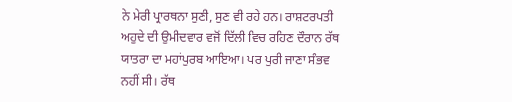ਨੇ ਮੇਰੀ ਪ੍ਰਾਰਥਨਾ ਸੁਣੀ, ਸੁਣ ਵੀ ਰਹੇ ਹਨ। ਰਾਸ਼ਟਰਪਤੀ ਅਹੁਦੇ ਦੀ ਉਮੀਦਵਾਰ ਵਜੋਂ ਦਿੱਲੀ ਵਿਚ ਰਹਿਣ ਦੌਰਾਨ ਰੱਥ ਯਾਤਰਾ ਦਾ ਮਹਾਂਪੁਰਬ ਆਇਆ। ਪਰ ਪੁਰੀ ਜਾਣਾ ਸੰਭਵ ਨਹੀਂ ਸੀ। ਰੱਥ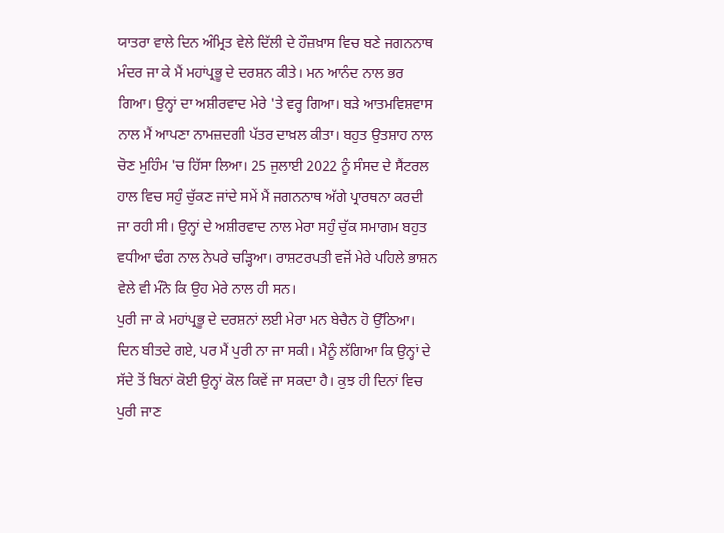ਯਾਤਰਾ ਵਾਲੇ ਦਿਨ ਅੰਮ੍ਰਿਤ ਵੇਲੇ ਦਿੱਲੀ ਦੇ ਹੌਜ਼ਖ਼ਾਸ ਵਿਚ ਬਣੇ ਜਗਨਨਾਥ ਮੰਦਰ ਜਾ ਕੇ ਮੈਂ ਮਹਾਂਪ੍ਰਭੂ ਦੇ ਦਰਸ਼ਨ ਕੀਤੇ। ਮਨ ਆਨੰਦ ਨਾਲ ਭਰ ਗਿਆ। ਉਨ੍ਹਾਂ ਦਾ ਅਸ਼ੀਰਵਾਦ ਮੇਰੇ 'ਤੇ ਵਰ੍ਹ ਗਿਆ। ਬੜੇ ਆਤਮਵਿਸ਼ਵਾਸ ਨਾਲ ਮੈਂ ਆਪਣਾ ਨਾਮਜ਼ਦਗੀ ਪੱਤਰ ਦਾਖ਼ਲ ਕੀਤਾ। ਬਹੁਤ ਉਤਸ਼ਾਹ ਨਾਲ ਚੋਣ ਮੁਹਿੰਮ 'ਚ ਹਿੱਸਾ ਲਿਆ। 25 ਜੁਲਾਈ 2022 ਨੂੰ ਸੰਸਦ ਦੇ ਸੈਂਟਰਲ ਹਾਲ ਵਿਚ ਸਹੁੰ ਚੁੱਕਣ ਜਾਂਦੇ ਸਮੇਂ ਮੈਂ ਜਗਨਨਾਥ ਅੱਗੇ ਪ੍ਰਾਰਥਨਾ ਕਰਦੀ ਜਾ ਰਹੀ ਸੀ। ਉਨ੍ਹਾਂ ਦੇ ਅਸ਼ੀਰਵਾਦ ਨਾਲ ਮੇਰਾ ਸਹੁੰ ਚੁੱਕ ਸਮਾਗਮ ਬਹੁਤ ਵਧੀਆ ਢੰਗ ਨਾਲ ਨੇਪਰੇ ਚੜ੍ਹਿਆ। ਰਾਸ਼ਟਰਪਤੀ ਵਜੋਂ ਮੇਰੇ ਪਹਿਲੇ ਭਾਸ਼ਨ ਵੇਲੇ ਵੀ ਮੰਨੋ ਕਿ ਉਹ ਮੇਰੇ ਨਾਲ ਹੀ ਸਨ।
ਪੁਰੀ ਜਾ ਕੇ ਮਹਾਂਪ੍ਰਭੂ ਦੇ ਦਰਸ਼ਨਾਂ ਲਈ ਮੇਰਾ ਮਨ ਬੇਚੈਨ ਹੋ ਉੱਠਿਆ। ਦਿਨ ਬੀਤਦੇ ਗਏ, ਪਰ ਮੈਂ ਪੁਰੀ ਨਾ ਜਾ ਸਕੀ। ਮੈਨੂੰ ਲੱਗਿਆ ਕਿ ਉਨ੍ਹਾਂ ਦੇ ਸੱਦੇ ਤੋਂ ਬਿਨਾਂ ਕੋਈ ਉਨ੍ਹਾਂ ਕੋਲ ਕਿਵੇਂ ਜਾ ਸਕਦਾ ਹੈ। ਕੁਝ ਹੀ ਦਿਨਾਂ ਵਿਚ ਪੁਰੀ ਜਾਣ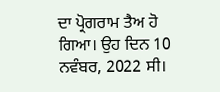ਦਾ ਪ੍ਰੋਗਰਾਮ ਤੈਅ ਹੋ ਗਿਆ। ਉਹ ਦਿਨ 10 ਨਵੰਬਰ, 2022 ਸੀ।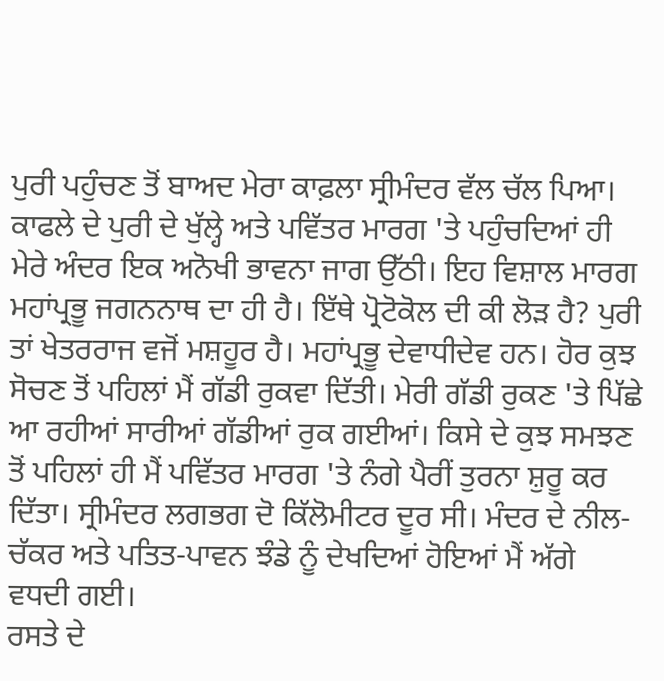ਪੁਰੀ ਪਹੁੰਚਣ ਤੋਂ ਬਾਅਦ ਮੇਰਾ ਕਾਫ਼ਲਾ ਸ੍ਰੀਮੰਦਰ ਵੱਲ ਚੱਲ ਪਿਆ। ਕਾਫਲੇ ਦੇ ਪੁਰੀ ਦੇ ਖੁੱਲ੍ਹੇ ਅਤੇ ਪਵਿੱਤਰ ਮਾਰਗ 'ਤੇ ਪਹੁੰਚਦਿਆਂ ਹੀ ਮੇਰੇ ਅੰਦਰ ਇਕ ਅਨੋਖੀ ਭਾਵਨਾ ਜਾਗ ਉੱਠੀ। ਇਹ ਵਿਸ਼ਾਲ ਮਾਰਗ ਮਹਾਂਪ੍ਰਭੂ ਜਗਨਨਾਥ ਦਾ ਹੀ ਹੈ। ਇੱਥੇ ਪ੍ਰੋਟੋਕੋਲ ਦੀ ਕੀ ਲੋੜ ਹੈ? ਪੁਰੀ ਤਾਂ ਖੇਤਰਰਾਜ ਵਜੋਂ ਮਸ਼ਹੂਰ ਹੈ। ਮਹਾਂਪ੍ਰਭੂ ਦੇਵਾਧੀਦੇਵ ਹਨ। ਹੋਰ ਕੁਝ ਸੋਚਣ ਤੋਂ ਪਹਿਲਾਂ ਮੈਂ ਗੱਡੀ ਰੁਕਵਾ ਦਿੱਤੀ। ਮੇਰੀ ਗੱਡੀ ਰੁਕਣ 'ਤੇ ਪਿੱਛੇ ਆ ਰਹੀਆਂ ਸਾਰੀਆਂ ਗੱਡੀਆਂ ਰੁਕ ਗਈਆਂ। ਕਿਸੇ ਦੇ ਕੁਝ ਸਮਝਣ ਤੋਂ ਪਹਿਲਾਂ ਹੀ ਮੈਂ ਪਵਿੱਤਰ ਮਾਰਗ 'ਤੇ ਨੰਗੇ ਪੈਰੀਂ ਤੁਰਨਾ ਸ਼ੁਰੂ ਕਰ ਦਿੱਤਾ। ਸ੍ਰੀਮੰਦਰ ਲਗਭਗ ਦੋ ਕਿੱਲੋਮੀਟਰ ਦੂਰ ਸੀ। ਮੰਦਰ ਦੇ ਨੀਲ-ਚੱਕਰ ਅਤੇ ਪਤਿਤ-ਪਾਵਨ ਝੰਡੇ ਨੂੰ ਦੇਖਦਿਆਂ ਹੋਇਆਂ ਮੈਂ ਅੱਗੇ ਵਧਦੀ ਗਈ।
ਰਸਤੇ ਦੇ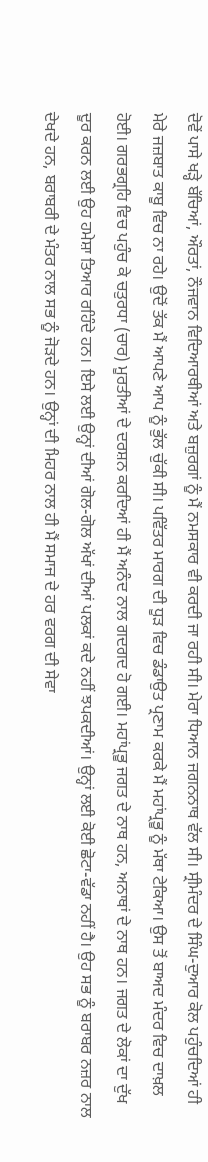ਦੋਵੇਂ ਪਾਸੇ ਖੜ੍ਹੇ ਬੱਚਿਆਂ, ਔਰਤਾਂ, ਨੌਜਵਾਨ ਵਿਦਿਆਰਥੀਆਂ ਅਤੇ ਬਜ਼ੁਰਗਾਂ ਨੂੰ ਮੈਂ ਨਮਸਕਾਰ ਵੀ ਕਰਦੀ ਜਾ ਰਹੀ ਸੀ। ਮੇਰਾ ਧਿਆਨ ਜਗਨਨਾਥ ਵੱਲ ਸੀ। ਸ੍ਰੀਮੰਦਰ ਦੇ ਸਿੰਘ-ਦੁਆਰ ਕੋਲ ਪਹੁੰਚਦਿਆਂ ਹੀ ਮੇਰੇ ਜਜ਼ਬਾਤ ਕਾਬੂ ਵਿਚ ਨਾ ਰਹੇ। ਉਦੋਂ ਤੱਕ ਮੈਂ ਆਪਣੇ ਆਪ ਨੂੰ ਭੁੱਲ ਚੁੱਕੀ ਸੀ। ਪਵਿੱਤਰ ਮਾਰਗ ਦੀ ਧੂੜ ਵਿਚ ਡੰਡਾਉਤ ਪ੍ਰਣਾਮ ਕਰਕੇ ਮੈਂ ਮਹਾਂਪ੍ਰਭੂ ਨੂੰ ਮੱਥਾ ਟੇਕਿਆ। ਉਸ ਤੋਂ ਬਾਅਦ ਮੰਦਰ ਵਿਚ ਦਾਖ਼ਲ ਹੋਈ। ਗਰਭਗ੍ਰਹਿ ਵਿਚ ਪਹੁੰਚ ਕੇ ਚਤੁਰਧਾ (ਚਾਰ) ਮੂਰਤੀਆਂ ਦੇ ਦਰਸ਼ਨ ਕਰਦਿਆਂ ਹੀ ਮੈਂ ਅਨੰਦ ਨਾਲ ਗਦਗਦ ਹੋ ਗਈ। ਮਹਾਂਪ੍ਰਭੂ ਜਗਤ ਦੇ ਨਾਥ ਹਨ, ਅਨਾਥਾਂ ਦੇ ਨਾਥ ਹਨ। ਜਗਤ ਦੇ ਲੋਕਾਂ ਦਾ ਦੁੱਖ ਦੂਰ ਕਰਨ ਲਈ ਉਹ ਹਮੇਸ਼ਾ ਤਿਆਰ ਰਹਿੰਦੇ ਹਨ। ਇਸੇ ਲਈ ਉਨ੍ਹਾਂ ਦੀਆਂ ਗੋਲ-ਗੋਲ ਅੱਖਾਂ ਦੀਆਂ ਪਲਕਾਂ ਕਦੇ ਨਹੀਂ ਝਪਕਦੀਆਂ। ਉਨ੍ਹਾਂ ਲਈ ਕੋਈ ਛੋਟਾ-ਵੱਡਾ ਨਹੀਂ ਹੈ। ਉਹ ਸਭ ਨੂੰ ਬਰਾਬਰ ਨਜ਼ਰ ਨਾਲ ਦੇਖਦੇ ਹਨ, ਬਰਾਬਰੀ ਦੇ ਮੰਤਰ ਨਾਲ ਸਭ ਨੂੰ ਜੋੜਦੇ ਹਨ। ਉਨ੍ਹਾਂ ਦੀ ਮਿਹਰ ਨਾਲ ਹੀ ਮੈਂ ਸਮਾਜ ਦੇ ਹਰ ਵਰਗ ਦੀ ਸੇਵਾ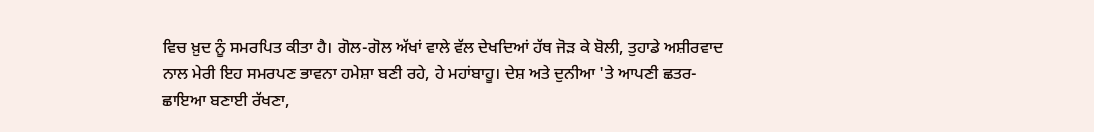ਵਿਚ ਖ਼ੁਦ ਨੂੰ ਸਮਰਪਿਤ ਕੀਤਾ ਹੈ। ਗੋਲ-ਗੋਲ ਅੱਖਾਂ ਵਾਲੇ ਵੱਲ ਦੇਖਦਿਆਂ ਹੱਥ ਜੋੜ ਕੇ ਬੋਲੀ, ਤੁਹਾਡੇ ਅਸ਼ੀਰਵਾਦ ਨਾਲ ਮੇਰੀ ਇਹ ਸਮਰਪਣ ਭਾਵਨਾ ਹਮੇਸ਼ਾ ਬਣੀ ਰਹੇ, ਹੇ ਮਹਾਂਬਾਹੂ। ਦੇਸ਼ ਅਤੇ ਦੁਨੀਆ 'ਤੇ ਆਪਣੀ ਛਤਰ-ਛਾਇਆ ਬਣਾਈ ਰੱਖਣਾ,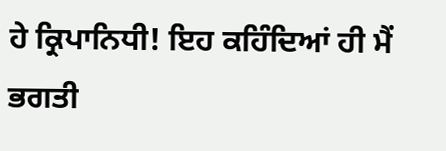ਹੇ ਕ੍ਰਿਪਾਨਿਧੀ! ਇਹ ਕਹਿੰਦਿਆਂ ਹੀ ਮੈਂ ਭਗਤੀ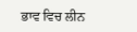ਭਾਵ ਵਿਚ ਲੀਨ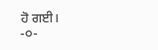ਹੋ ਗਈ।
-੦-